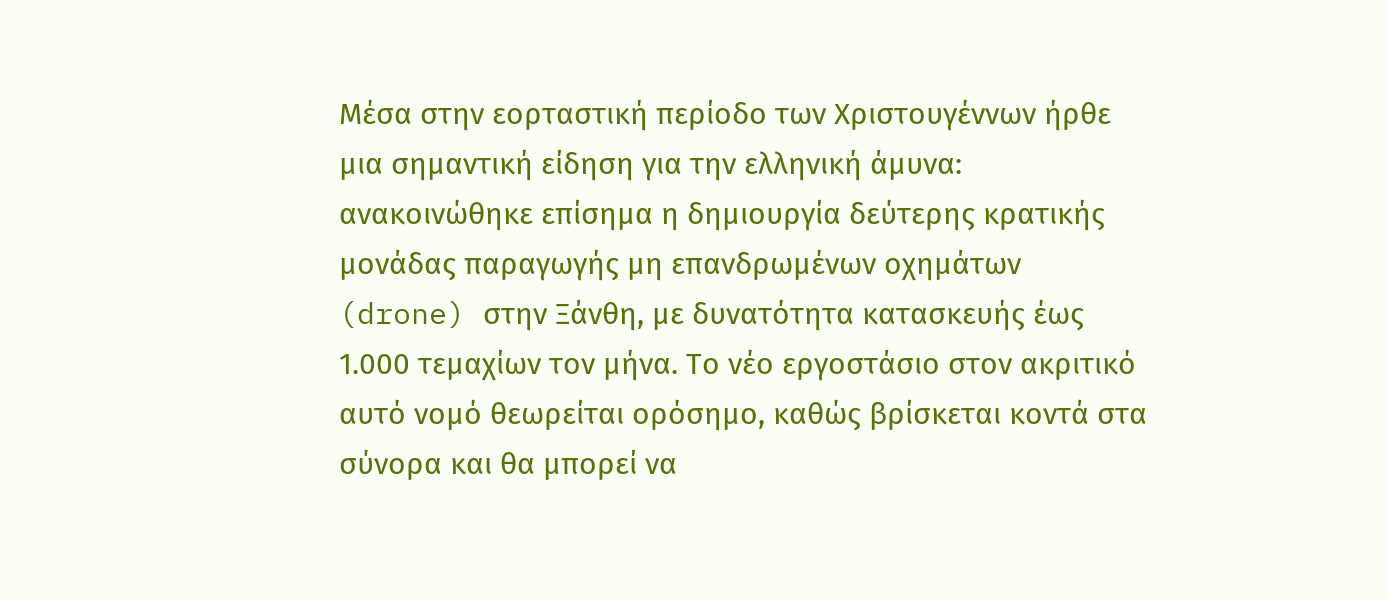Μέσα στην εορταστική περίοδο των Χριστουγέννων ήρθε μια σημαντική είδηση για την ελληνική άμυνα: ανακοινώθηκε επίσημα η δημιουργία δεύτερης κρατικής μονάδας παραγωγής μη επανδρωμένων οχημάτων (drone) στην Ξάνθη, με δυνατότητα κατασκευής έως 1.000 τεμαχίων τον μήνα. Το νέο εργοστάσιο στον ακριτικό αυτό νομό θεωρείται ορόσημο, καθώς βρίσκεται κοντά στα σύνορα και θα μπορεί να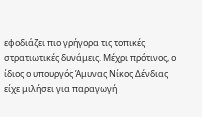εφοδιάζει πιο γρήγορα τις τοπικές στρατιωτικές δυνάμεις. Μέχρι πρότινος, ο ίδιος ο υπουργός Άμυνας Νίκος Δένδιας είχε μιλήσει για παραγωγή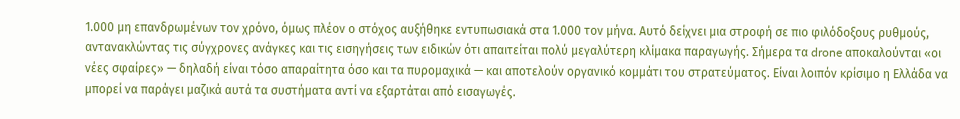1.000 μη επανδρωμένων τον χρόνο, όμως πλέον ο στόχος αυξήθηκε εντυπωσιακά στα 1.000 τον μήνα. Αυτό δείχνει μια στροφή σε πιο φιλόδοξους ρυθμούς, αντανακλώντας τις σύγχρονες ανάγκες και τις εισηγήσεις των ειδικών ότι απαιτείται πολύ μεγαλύτερη κλίμακα παραγωγής. Σήμερα τα drone αποκαλούνται «οι νέες σφαίρες» — δηλαδή είναι τόσο απαραίτητα όσο και τα πυρομαχικά — και αποτελούν οργανικό κομμάτι του στρατεύματος. Είναι λοιπόν κρίσιμο η Ελλάδα να μπορεί να παράγει μαζικά αυτά τα συστήματα αντί να εξαρτάται από εισαγωγές.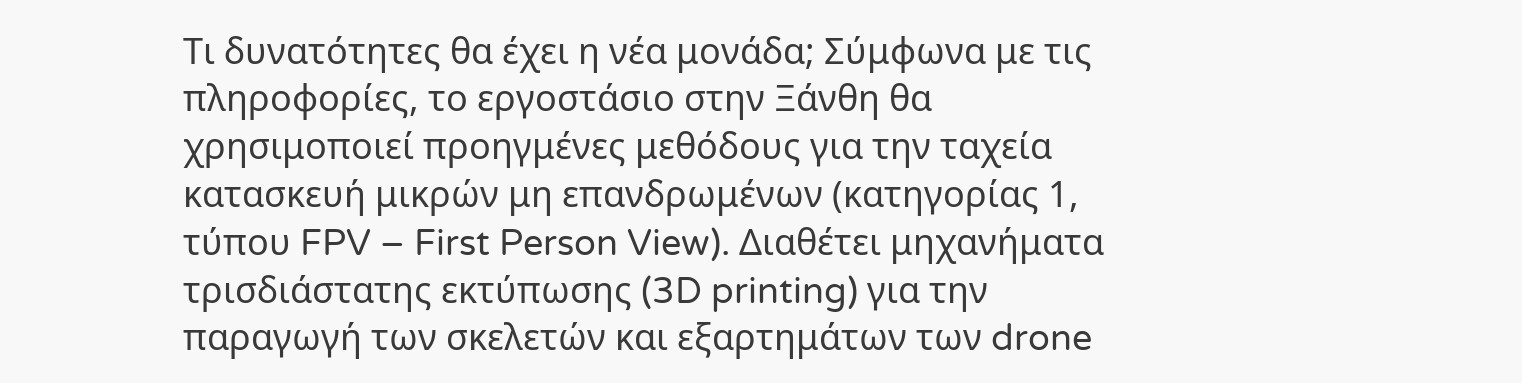Τι δυνατότητες θα έχει η νέα μονάδα; Σύμφωνα με τις πληροφορίες, το εργοστάσιο στην Ξάνθη θα χρησιμοποιεί προηγμένες μεθόδους για την ταχεία κατασκευή μικρών μη επανδρωμένων (κατηγορίας 1, τύπου FPV – First Person View). Διαθέτει μηχανήματα τρισδιάστατης εκτύπωσης (3D printing) για την παραγωγή των σκελετών και εξαρτημάτων των drone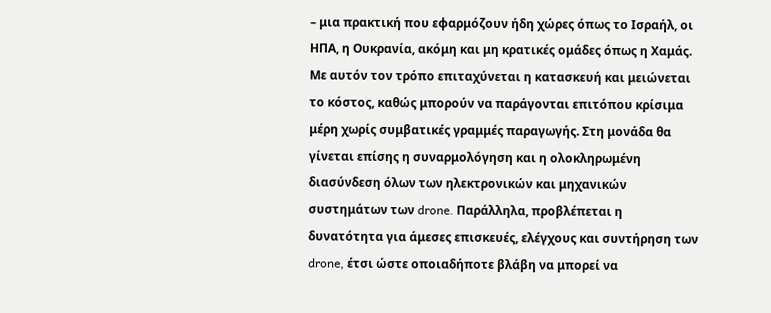– μια πρακτική που εφαρμόζουν ήδη χώρες όπως το Ισραήλ, οι ΗΠΑ, η Ουκρανία, ακόμη και μη κρατικές ομάδες όπως η Χαμάς. Με αυτόν τον τρόπο επιταχύνεται η κατασκευή και μειώνεται το κόστος, καθώς μπορούν να παράγονται επιτόπου κρίσιμα μέρη χωρίς συμβατικές γραμμές παραγωγής. Στη μονάδα θα γίνεται επίσης η συναρμολόγηση και η ολοκληρωμένη διασύνδεση όλων των ηλεκτρονικών και μηχανικών συστημάτων των drone. Παράλληλα, προβλέπεται η δυνατότητα για άμεσες επισκευές, ελέγχους και συντήρηση των drone, έτσι ώστε οποιαδήποτε βλάβη να μπορεί να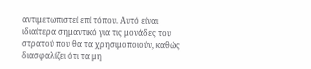αντιμετωπιστεί επί τόπου. Αυτό είναι ιδιαίτερα σημαντικό για τις μονάδες του στρατού που θα τα χρησιμοποιούν, καθώς διασφαλίζει ότι τα μη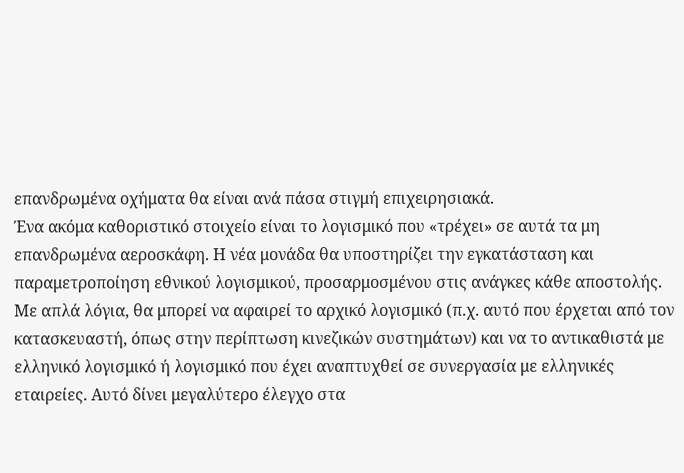επανδρωμένα οχήματα θα είναι ανά πάσα στιγμή επιχειρησιακά.
Ένα ακόμα καθοριστικό στοιχείο είναι το λογισμικό που «τρέχει» σε αυτά τα μη επανδρωμένα αεροσκάφη. Η νέα μονάδα θα υποστηρίζει την εγκατάσταση και παραμετροποίηση εθνικού λογισμικού, προσαρμοσμένου στις ανάγκες κάθε αποστολής. Με απλά λόγια, θα μπορεί να αφαιρεί το αρχικό λογισμικό (π.χ. αυτό που έρχεται από τον κατασκευαστή, όπως στην περίπτωση κινεζικών συστημάτων) και να το αντικαθιστά με ελληνικό λογισμικό ή λογισμικό που έχει αναπτυχθεί σε συνεργασία με ελληνικές εταιρείες. Αυτό δίνει μεγαλύτερο έλεγχο στα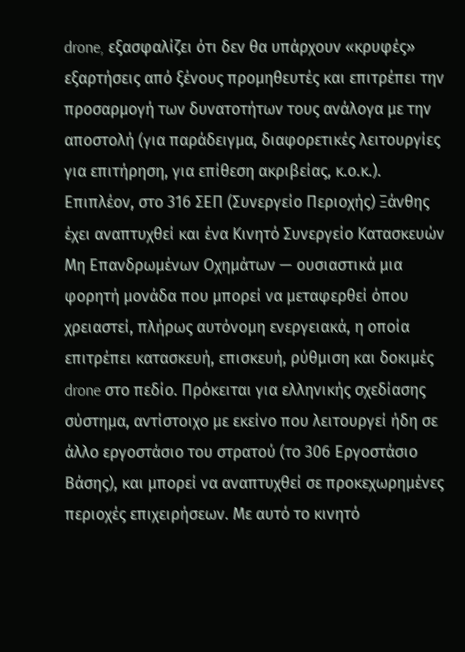drone, εξασφαλίζει ότι δεν θα υπάρχουν «κρυφές» εξαρτήσεις από ξένους προμηθευτές και επιτρέπει την προσαρμογή των δυνατοτήτων τους ανάλογα με την αποστολή (για παράδειγμα, διαφορετικές λειτουργίες για επιτήρηση, για επίθεση ακριβείας, κ.ο.κ.). Επιπλέον, στο 316 ΣΕΠ (Συνεργείο Περιοχής) Ξάνθης έχει αναπτυχθεί και ένα Κινητό Συνεργείο Κατασκευών Μη Επανδρωμένων Οχημάτων — ουσιαστικά μια φορητή μονάδα που μπορεί να μεταφερθεί όπου χρειαστεί, πλήρως αυτόνομη ενεργειακά, η οποία επιτρέπει κατασκευή, επισκευή, ρύθμιση και δοκιμές drone στο πεδίο. Πρόκειται για ελληνικής σχεδίασης σύστημα, αντίστοιχο με εκείνο που λειτουργεί ήδη σε άλλο εργοστάσιο του στρατού (το 306 Εργοστάσιο Βάσης), και μπορεί να αναπτυχθεί σε προκεχωρημένες περιοχές επιχειρήσεων. Με αυτό το κινητό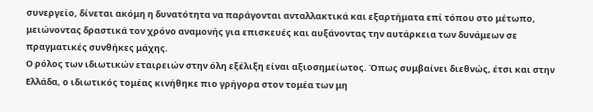συνεργείο, δίνεται ακόμη η δυνατότητα να παράγονται ανταλλακτικά και εξαρτήματα επί τόπου στο μέτωπο, μειώνοντας δραστικά τον χρόνο αναμονής για επισκευές και αυξάνοντας την αυτάρκεια των δυνάμεων σε πραγματικές συνθήκες μάχης.
Ο ρόλος των ιδιωτικών εταιρειών στην όλη εξέλιξη είναι αξιοσημείωτος. Όπως συμβαίνει διεθνώς, έτσι και στην Ελλάδα, ο ιδιωτικός τομέας κινήθηκε πιο γρήγορα στον τομέα των μη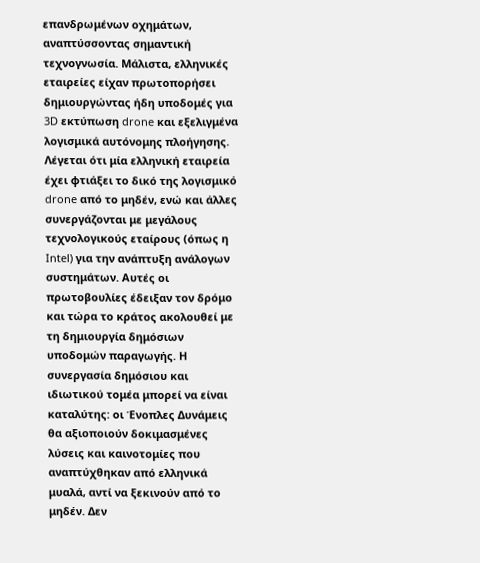επανδρωμένων οχημάτων, αναπτύσσοντας σημαντική τεχνογνωσία. Μάλιστα, ελληνικές εταιρείες είχαν πρωτοπορήσει δημιουργώντας ήδη υποδομές για 3D εκτύπωση drone και εξελιγμένα λογισμικά αυτόνομης πλοήγησης. Λέγεται ότι μία ελληνική εταιρεία έχει φτιάξει το δικό της λογισμικό drone από το μηδέν, ενώ και άλλες συνεργάζονται με μεγάλους τεχνολογικούς εταίρους (όπως η Intel) για την ανάπτυξη ανάλογων συστημάτων. Αυτές οι πρωτοβουλίες έδειξαν τον δρόμο και τώρα το κράτος ακολουθεί με τη δημιουργία δημόσιων υποδομών παραγωγής. Η συνεργασία δημόσιου και ιδιωτικού τομέα μπορεί να είναι καταλύτης: οι Ένοπλες Δυνάμεις θα αξιοποιούν δοκιμασμένες λύσεις και καινοτομίες που αναπτύχθηκαν από ελληνικά μυαλά, αντί να ξεκινούν από το μηδέν. Δεν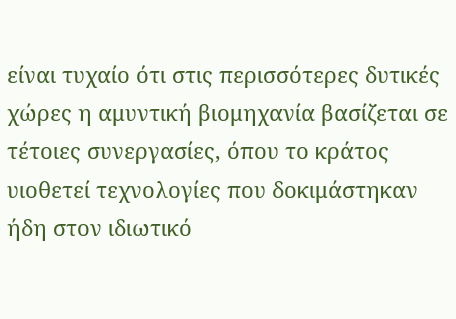είναι τυχαίο ότι στις περισσότερες δυτικές χώρες η αμυντική βιομηχανία βασίζεται σε τέτοιες συνεργασίες, όπου το κράτος υιοθετεί τεχνολογίες που δοκιμάστηκαν ήδη στον ιδιωτικό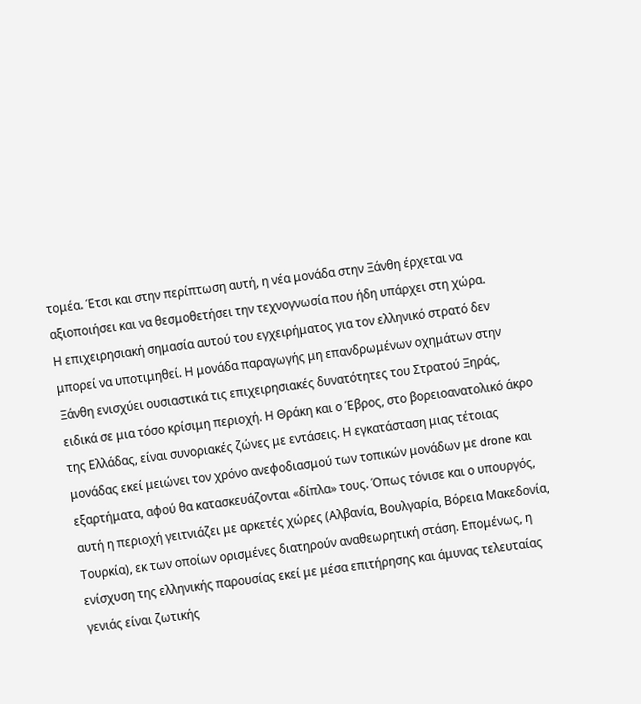τομέα. Έτσι και στην περίπτωση αυτή, η νέα μονάδα στην Ξάνθη έρχεται να αξιοποιήσει και να θεσμοθετήσει την τεχνογνωσία που ήδη υπάρχει στη χώρα.
Η επιχειρησιακή σημασία αυτού του εγχειρήματος για τον ελληνικό στρατό δεν μπορεί να υποτιμηθεί. Η μονάδα παραγωγής μη επανδρωμένων οχημάτων στην Ξάνθη ενισχύει ουσιαστικά τις επιχειρησιακές δυνατότητες του Στρατού Ξηράς, ειδικά σε μια τόσο κρίσιμη περιοχή. Η Θράκη και ο Έβρος, στο βορειοανατολικό άκρο της Ελλάδας, είναι συνοριακές ζώνες με εντάσεις. Η εγκατάσταση μιας τέτοιας μονάδας εκεί μειώνει τον χρόνο ανεφοδιασμού των τοπικών μονάδων με drone και εξαρτήματα, αφού θα κατασκευάζονται «δίπλα» τους. Όπως τόνισε και ο υπουργός, αυτή η περιοχή γειτνιάζει με αρκετές χώρες (Αλβανία, Βουλγαρία, Βόρεια Μακεδονία, Τουρκία), εκ των οποίων ορισμένες διατηρούν αναθεωρητική στάση. Επομένως, η ενίσχυση της ελληνικής παρουσίας εκεί με μέσα επιτήρησης και άμυνας τελευταίας γενιάς είναι ζωτικής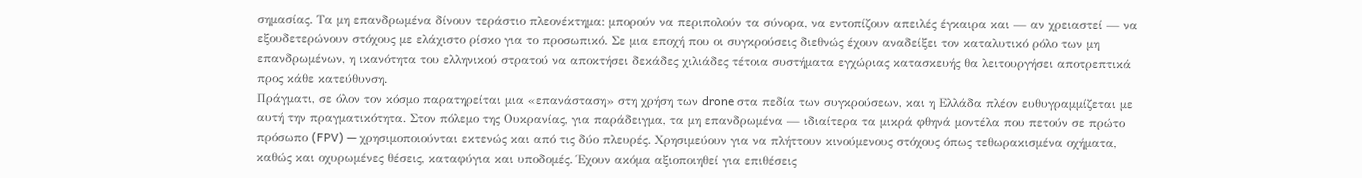σημασίας. Τα μη επανδρωμένα δίνουν τεράστιο πλεονέκτημα: μπορούν να περιπολούν τα σύνορα, να εντοπίζουν απειλές έγκαιρα και — αν χρειαστεί — να εξουδετερώνουν στόχους με ελάχιστο ρίσκο για το προσωπικό. Σε μια εποχή που οι συγκρούσεις διεθνώς έχουν αναδείξει τον καταλυτικό ρόλο των μη επανδρωμένων, η ικανότητα του ελληνικού στρατού να αποκτήσει δεκάδες χιλιάδες τέτοια συστήματα εγχώριας κατασκευής θα λειτουργήσει αποτρεπτικά προς κάθε κατεύθυνση.
Πράγματι, σε όλον τον κόσμο παρατηρείται μια «επανάσταση» στη χρήση των drone στα πεδία των συγκρούσεων, και η Ελλάδα πλέον ευθυγραμμίζεται με αυτή την πραγματικότητα. Στον πόλεμο της Ουκρανίας, για παράδειγμα, τα μη επανδρωμένα — ιδιαίτερα τα μικρά φθηνά μοντέλα που πετούν σε πρώτο πρόσωπο (FPV) — χρησιμοποιούνται εκτενώς και από τις δύο πλευρές. Χρησιμεύουν για να πλήττουν κινούμενους στόχους όπως τεθωρακισμένα οχήματα, καθώς και οχυρωμένες θέσεις, καταφύγια και υποδομές. Έχουν ακόμα αξιοποιηθεί για επιθέσεις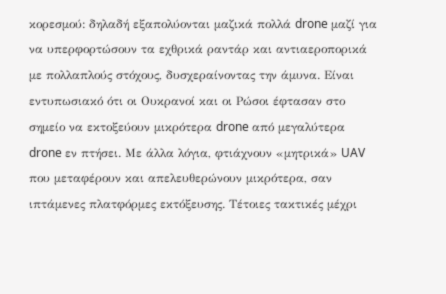κορεσμού: δηλαδή εξαπολύονται μαζικά πολλά drone μαζί για να υπερφορτώσουν τα εχθρικά ραντάρ και αντιαεροπορικά με πολλαπλούς στόχους, δυσχεραίνοντας την άμυνα. Είναι εντυπωσιακό ότι οι Ουκρανοί και οι Ρώσοι έφτασαν στο σημείο να εκτοξεύουν μικρότερα drone από μεγαλύτερα drone εν πτήσει. Με άλλα λόγια, φτιάχνουν «μητρικά» UAV που μεταφέρουν και απελευθερώνουν μικρότερα, σαν ιπτάμενες πλατφόρμες εκτόξευσης. Τέτοιες τακτικές μέχρι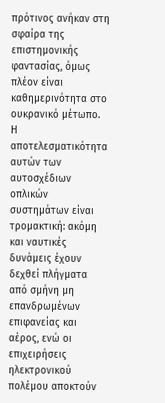πρότινος ανήκαν στη σφαίρα της επιστημονικής φαντασίας, όμως πλέον είναι καθημερινότητα στο ουκρανικό μέτωπο. Η αποτελεσματικότητα αυτών των αυτοσχέδιων οπλικών συστημάτων είναι τρομακτική: ακόμη και ναυτικές δυνάμεις έχουν δεχθεί πλήγματα από σμήνη μη επανδρωμένων επιφανείας και αέρος, ενώ οι επιχειρήσεις ηλεκτρονικού πολέμου αποκτούν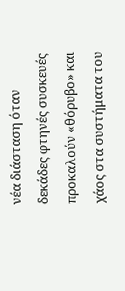νέα διάσταση όταν δεκάδες φτηνές συσκευές προκαλούν «θόρυβο» και χάος στα συστήματα του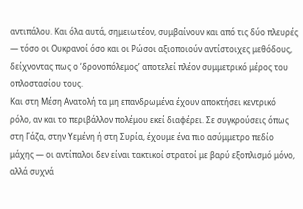αντιπάλου. Και όλα αυτά, σημειωτέον, συμβαίνουν και από τις δύο πλευρές — τόσο οι Ουκρανοί όσο και οι Ρώσοι αξιοποιούν αντίστοιχες μεθόδους, δείχνοντας πως ο ‘δρονοπόλεμος’ αποτελεί πλέον συμμετρικό μέρος του οπλοστασίου τους.
Και στη Μέση Ανατολή τα μη επανδρωμένα έχουν αποκτήσει κεντρικό ρόλο, αν και το περιβάλλον πολέμου εκεί διαφέρει. Σε συγκρούσεις όπως στη Γάζα, στην Υεμένη ή στη Συρία, έχουμε ένα πιο ασύμμετρο πεδίο μάχης — οι αντίπαλοι δεν είναι τακτικοί στρατοί με βαρύ εξοπλισμό μόνο, αλλά συχνά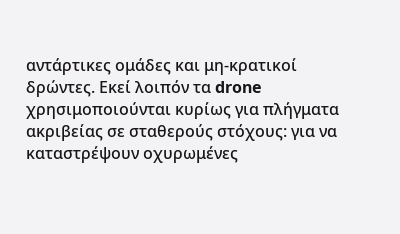αντάρτικες ομάδες και μη-κρατικοί δρώντες. Εκεί λοιπόν τα drone χρησιμοποιούνται κυρίως για πλήγματα ακριβείας σε σταθερούς στόχους: για να καταστρέψουν οχυρωμένες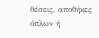θέσεις, αποθήκες όπλων ή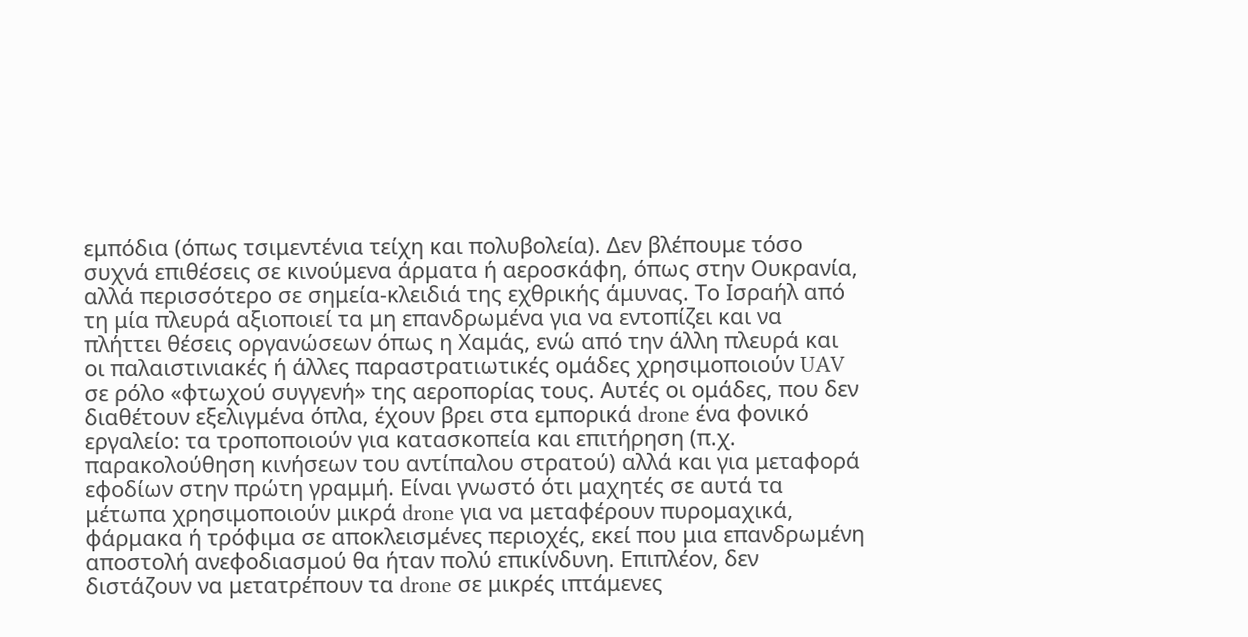εμπόδια (όπως τσιμεντένια τείχη και πολυβολεία). Δεν βλέπουμε τόσο συχνά επιθέσεις σε κινούμενα άρματα ή αεροσκάφη, όπως στην Ουκρανία, αλλά περισσότερο σε σημεία-κλειδιά της εχθρικής άμυνας. Το Ισραήλ από τη μία πλευρά αξιοποιεί τα μη επανδρωμένα για να εντοπίζει και να πλήττει θέσεις οργανώσεων όπως η Χαμάς, ενώ από την άλλη πλευρά και οι παλαιστινιακές ή άλλες παραστρατιωτικές ομάδες χρησιμοποιούν UAV σε ρόλο «φτωχού συγγενή» της αεροπορίας τους. Αυτές οι ομάδες, που δεν διαθέτουν εξελιγμένα όπλα, έχουν βρει στα εμπορικά drone ένα φονικό εργαλείο: τα τροποποιούν για κατασκοπεία και επιτήρηση (π.χ. παρακολούθηση κινήσεων του αντίπαλου στρατού) αλλά και για μεταφορά εφοδίων στην πρώτη γραμμή. Είναι γνωστό ότι μαχητές σε αυτά τα μέτωπα χρησιμοποιούν μικρά drone για να μεταφέρουν πυρομαχικά, φάρμακα ή τρόφιμα σε αποκλεισμένες περιοχές, εκεί που μια επανδρωμένη αποστολή ανεφοδιασμού θα ήταν πολύ επικίνδυνη. Επιπλέον, δεν διστάζουν να μετατρέπουν τα drone σε μικρές ιπτάμενες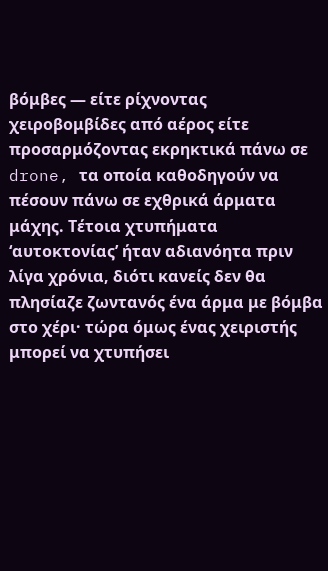βόμβες — είτε ρίχνοντας χειροβομβίδες από αέρος είτε προσαρμόζοντας εκρηκτικά πάνω σε drone, τα οποία καθοδηγούν να πέσουν πάνω σε εχθρικά άρματα μάχης. Τέτοια χτυπήματα ‘αυτοκτονίας’ ήταν αδιανόητα πριν λίγα χρόνια, διότι κανείς δεν θα πλησίαζε ζωντανός ένα άρμα με βόμβα στο χέρι· τώρα όμως ένας χειριστής μπορεί να χτυπήσει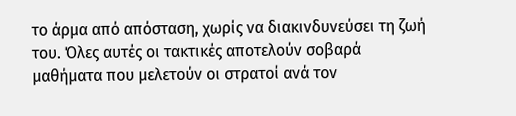το άρμα από απόσταση, χωρίς να διακινδυνεύσει τη ζωή του. Όλες αυτές οι τακτικές αποτελούν σοβαρά μαθήματα που μελετούν οι στρατοί ανά τον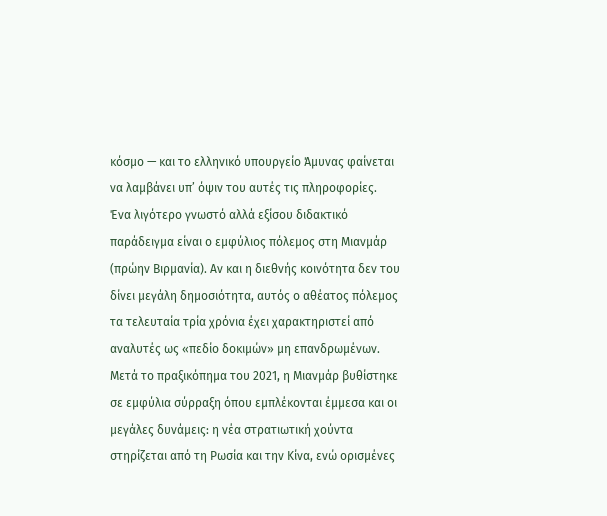κόσμο — και το ελληνικό υπουργείο Άμυνας φαίνεται να λαμβάνει υπ’ όψιν του αυτές τις πληροφορίες.
Ένα λιγότερο γνωστό αλλά εξίσου διδακτικό παράδειγμα είναι ο εμφύλιος πόλεμος στη Μιανμάρ (πρώην Βιρμανία). Αν και η διεθνής κοινότητα δεν του δίνει μεγάλη δημοσιότητα, αυτός ο αθέατος πόλεμος τα τελευταία τρία χρόνια έχει χαρακτηριστεί από αναλυτές ως «πεδίο δοκιμών» μη επανδρωμένων. Μετά το πραξικόπημα του 2021, η Μιανμάρ βυθίστηκε σε εμφύλια σύρραξη όπου εμπλέκονται έμμεσα και οι μεγάλες δυνάμεις: η νέα στρατιωτική χούντα στηρίζεται από τη Ρωσία και την Κίνα, ενώ ορισμένες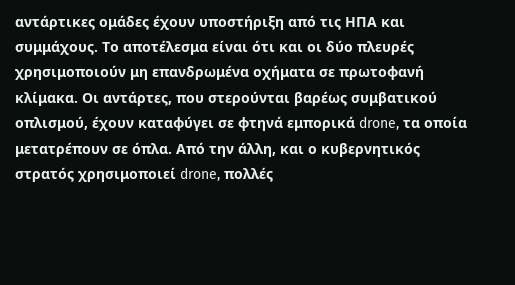αντάρτικες ομάδες έχουν υποστήριξη από τις ΗΠΑ και συμμάχους. Το αποτέλεσμα είναι ότι και οι δύο πλευρές χρησιμοποιούν μη επανδρωμένα οχήματα σε πρωτοφανή κλίμακα. Οι αντάρτες, που στερούνται βαρέως συμβατικού οπλισμού, έχουν καταφύγει σε φτηνά εμπορικά drone, τα οποία μετατρέπουν σε όπλα. Από την άλλη, και ο κυβερνητικός στρατός χρησιμοποιεί drone, πολλές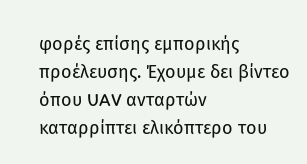φορές επίσης εμπορικής προέλευσης. Έχουμε δει βίντεο όπου UAV ανταρτών καταρρίπτει ελικόπτερο του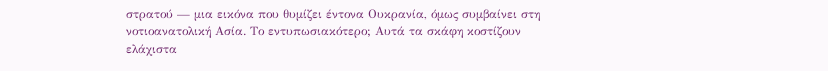στρατού — μια εικόνα που θυμίζει έντονα Ουκρανία, όμως συμβαίνει στη νοτιοανατολική Ασία. Το εντυπωσιακότερο; Αυτά τα σκάφη κοστίζουν ελάχιστα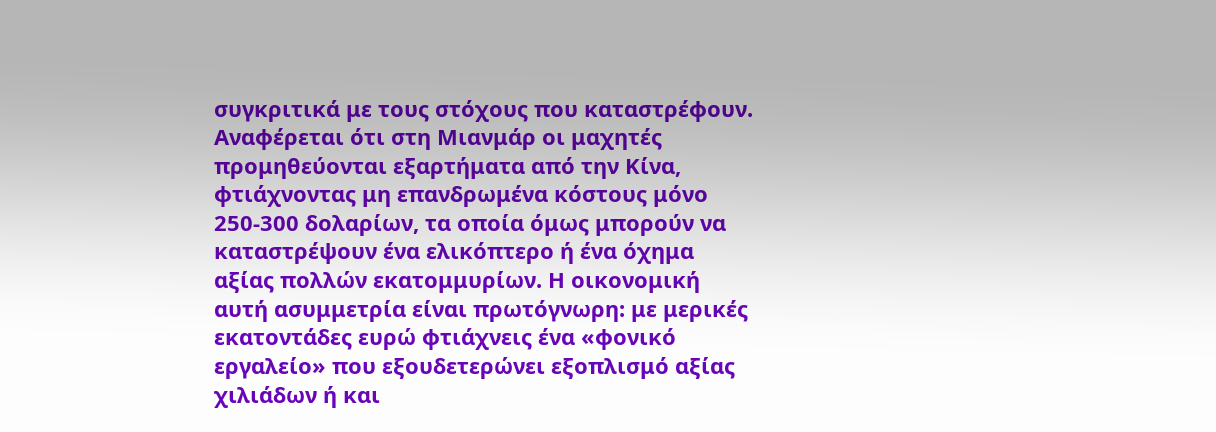συγκριτικά με τους στόχους που καταστρέφουν. Αναφέρεται ότι στη Μιανμάρ οι μαχητές προμηθεύονται εξαρτήματα από την Κίνα, φτιάχνοντας μη επανδρωμένα κόστους μόνο 250-300 δολαρίων, τα οποία όμως μπορούν να καταστρέψουν ένα ελικόπτερο ή ένα όχημα αξίας πολλών εκατομμυρίων. Η οικονομική αυτή ασυμμετρία είναι πρωτόγνωρη: με μερικές εκατοντάδες ευρώ φτιάχνεις ένα «φονικό εργαλείο» που εξουδετερώνει εξοπλισμό αξίας χιλιάδων ή και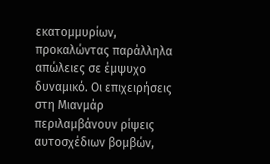εκατομμυρίων, προκαλώντας παράλληλα απώλειες σε έμψυχο δυναμικό. Οι επιχειρήσεις στη Μιανμάρ περιλαμβάνουν ρίψεις αυτοσχέδιων βομβών,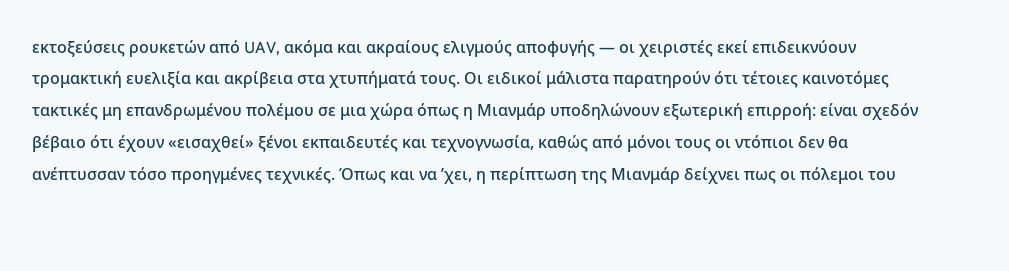εκτοξεύσεις ρουκετών από UAV, ακόμα και ακραίους ελιγμούς αποφυγής — οι χειριστές εκεί επιδεικνύουν τρομακτική ευελιξία και ακρίβεια στα χτυπήματά τους. Οι ειδικοί μάλιστα παρατηρούν ότι τέτοιες καινοτόμες τακτικές μη επανδρωμένου πολέμου σε μια χώρα όπως η Μιανμάρ υποδηλώνουν εξωτερική επιρροή: είναι σχεδόν βέβαιο ότι έχουν «εισαχθεί» ξένοι εκπαιδευτές και τεχνογνωσία, καθώς από μόνοι τους οι ντόπιοι δεν θα ανέπτυσσαν τόσο προηγμένες τεχνικές. Όπως και να ’χει, η περίπτωση της Μιανμάρ δείχνει πως οι πόλεμοι του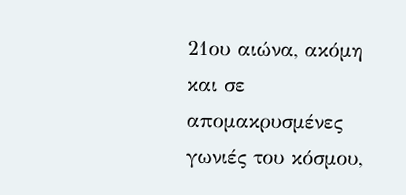21ου αιώνα, ακόμη και σε απομακρυσμένες γωνιές του κόσμου,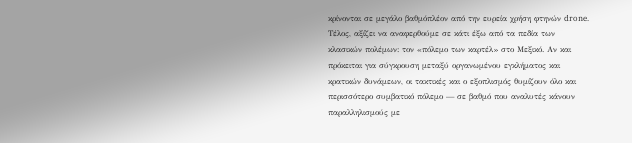κρίνονται σε μεγάλο βαθμόπλέον από την ευρεία χρήση φτηνών drone.
Τέλος, αξίζει να αναφερθούμε σε κάτι έξω από τα πεδία των κλασικών πολέμων: τον «πόλεμο των καρτέλ» στο Μεξικό. Αν και πρόκειται για σύγκρουση μεταξύ οργανωμένου εγκλήματος και κρατικών δυνάμεων, οι τακτικές και ο εξοπλισμός θυμίζουν όλο και περισσότερο συμβατικό πόλεμο — σε βαθμό που αναλυτές κάνουν παραλληλισμούς με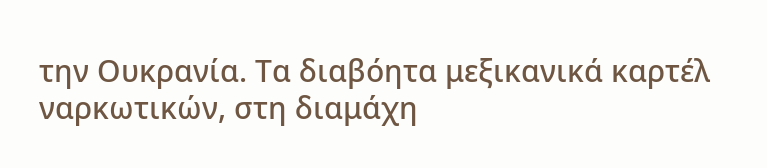την Ουκρανία. Τα διαβόητα μεξικανικά καρτέλ ναρκωτικών, στη διαμάχη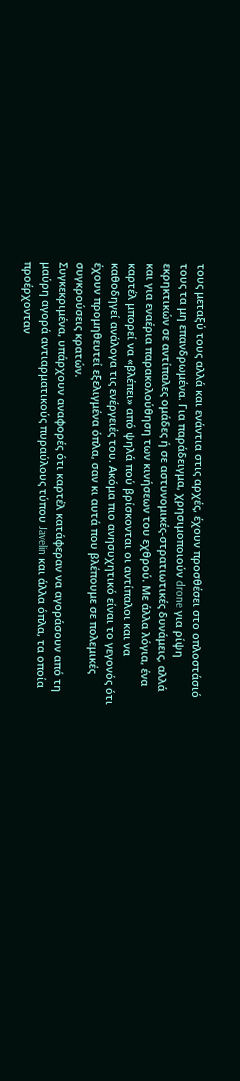τους μεταξύ τους αλλά και ενάντια στις αρχές, έχουν προσθέσει στο οπλοστάσιό τους τα μη επανδρωμένα. Για παράδειγμα, χρησιμοποιούν drone για ρίψη εκρηκτικών σε αντίπαλες ομάδες ή σε αστυνομικές-στρατιωτικές δυνάμεις, αλλά και για εναέρια παρακολούθηση των κινήσεων του εχθρού. Με άλλα λόγια, ένα καρτέλ μπορεί να «βλέπει» από ψηλά πού βρίσκονται οι αντίπαλοι και να καθοδηγεί ανάλογα τις ενέργειές του. Ακόμα πιο ανησυχητικό είναι το γεγονός ότι έχουν προμηθευτεί εξελιγμένα όπλα, σαν κι αυτά που βλέπουμε σε πολεμικές συγκρούσεις κρατών.
Συγκεκριμένα, υπάρχουν αναφορές ότι καρτέλ κατάφεραν να αγοράσουν από τη μαύρη αγορά αντιαρματικούς πυραύλους τύπου Javelin και άλλα όπλα, τα οποία προέρχονταν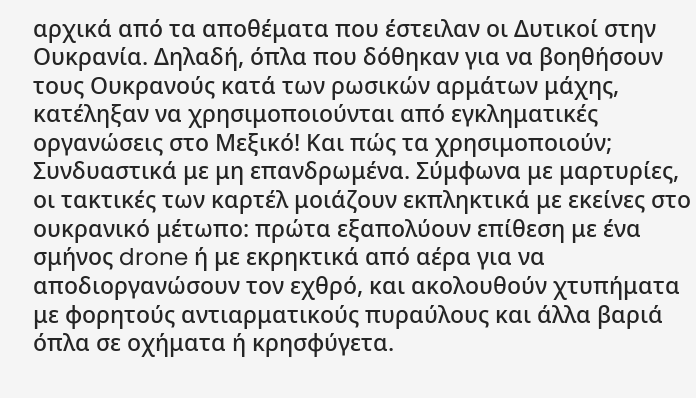αρχικά από τα αποθέματα που έστειλαν οι Δυτικοί στην Ουκρανία. Δηλαδή, όπλα που δόθηκαν για να βοηθήσουν τους Ουκρανούς κατά των ρωσικών αρμάτων μάχης, κατέληξαν να χρησιμοποιούνται από εγκληματικές οργανώσεις στο Μεξικό! Και πώς τα χρησιμοποιούν; Συνδυαστικά με μη επανδρωμένα. Σύμφωνα με μαρτυρίες, οι τακτικές των καρτέλ μοιάζουν εκπληκτικά με εκείνες στο ουκρανικό μέτωπο: πρώτα εξαπολύουν επίθεση με ένα σμήνος drone ή με εκρηκτικά από αέρα για να αποδιοργανώσουν τον εχθρό, και ακολουθούν χτυπήματα με φορητούς αντιαρματικούς πυραύλους και άλλα βαριά όπλα σε οχήματα ή κρησφύγετα.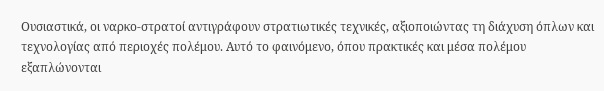Ουσιαστικά, οι ναρκο-στρατοί αντιγράφουν στρατιωτικές τεχνικές, αξιοποιώντας τη διάχυση όπλων και τεχνολογίας από περιοχές πολέμου. Αυτό το φαινόμενο, όπου πρακτικές και μέσα πολέμου εξαπλώνονται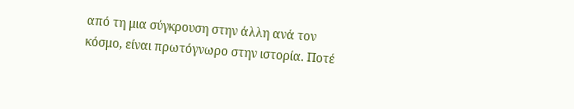από τη μια σύγκρουση στην άλλη ανά τον κόσμο, είναι πρωτόγνωρο στην ιστορία. Ποτέ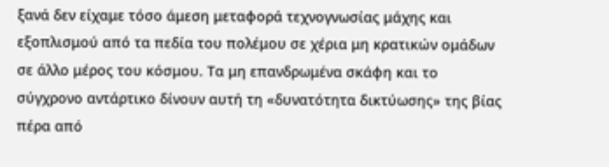ξανά δεν είχαμε τόσο άμεση μεταφορά τεχνογνωσίας μάχης και εξοπλισμού από τα πεδία του πολέμου σε χέρια μη κρατικών ομάδων σε άλλο μέρος του κόσμου. Τα μη επανδρωμένα σκάφη και το σύγχρονο αντάρτικο δίνουν αυτή τη «δυνατότητα δικτύωσης» της βίας πέρα από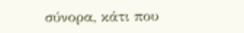σύνορα, κάτι που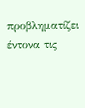προβληματίζει έντονα τις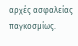αρχές ασφαλείας παγκοσμίως.